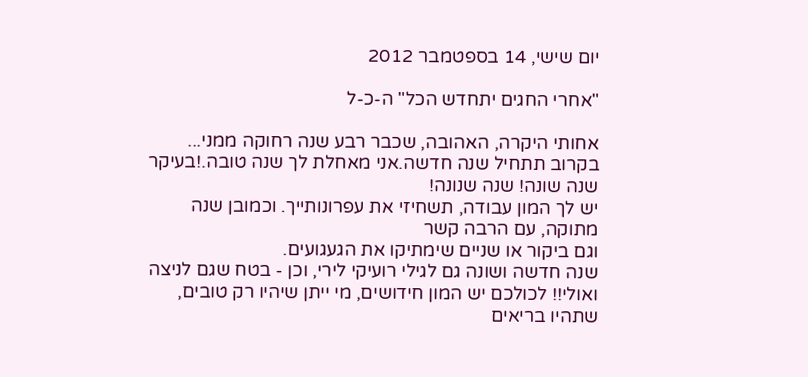יום שישי, 14 בספטמבר 2012

"אחרי החגים יתחדש הכל" ה-כ-ל

אחותי היקרה, האהובה, שכבר רבע שנה רחוקה ממני...
בקרוב תתחיל שנה חדשה.אני מאחלת לך שנה טובה.!בעיקר שנה שונה! שנה שנונה!
יש לך המון עבודה, תשחיזי את עפרונותייך. וכמובן שנה מתוקה, עם הרבה קשר
וגם ביקור או שניים שימתיקו את הגעגועים.
שנה חדשה ושונה גם לגילי רועיקי לירי, וכן - בטח שגם לניצה ואולי!! לכולכם יש המון חידושים, מי ייתן שיהיו רק טובים, שתהיו בריאים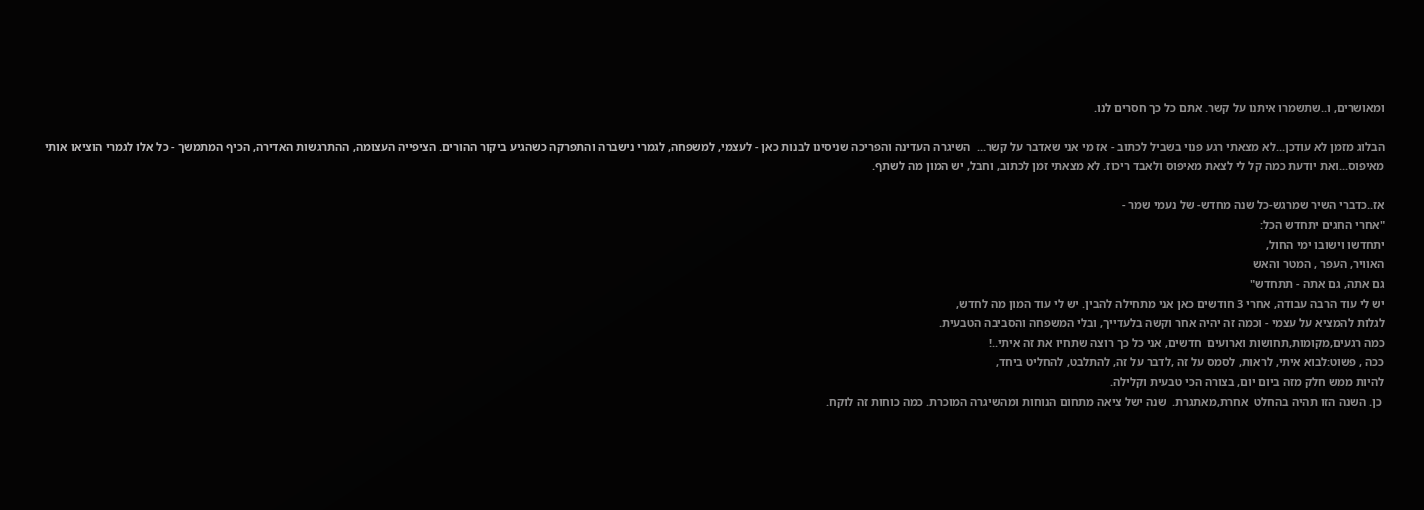ומאושרים, ו..שתשמרו איתנו על קשר. אתם כל כך חסרים לנו.

הבלוג מזמן לא עודכן...לא מצאתי רגע פנוי בשביל לכתוב - אז מי אני שאדבר על קשר...  השיגרה העדינה והפריכה שניסינו לבנות כאן - לעצמי, למשפחה, לגמרי נישברה והתפרקה כשהגיע ביקור ההורים. הציפייה העצומה, ההתרגשות האדירה, הכיף המתמשך - כל אלו לגמרי הוציאו אותי מאיפוס...ואת יודעת כמה קל לי לצאת מאיפוס ולאבד ריכוז. לא מצאתי זמן לכתוב, וחבל, יש המון מה לשתף.

אז..כדברי השיר שמרגש-כל שנה מחדש- של נעמי שמר -
"אחרי החגים יתחדש הכל:
יתחדשו וישובו ימי החול,
האוויר, העפר , המטר והאש
גם אתה, גם אתה - תתחדש"
יש לי עוד הרבה עבודה, אחרי 3 חודשים כאן אני מתחילה להבין. יש לי עוד המון מה לחדש,
לגלות להמציא על עצמי - וכמה זה יהיה אחר וקשה בלעדייך, ובלי המשפחה והסביבה הטבעית.
כמה רגעים,מקומות,תחושות וארועים  חדשים, אני כל כך רוצה שתחיו את זה איתי..!
ככה , פשוט:לבוא איתי, לראות, לסמס על זה ,לדבר על זה, להתלבט, להחליט ביחד,
להיות ממש חלק מזה ביום יום, בצורה הכי טבעית וקלילה.
 כן. השנה הזו תהיה בהחלט  אחרת,מאתגרת.  שנה ישל ציאה מתחום הנוחות ומהשיגרה המוכרת. כמה כוחות זה לוקח.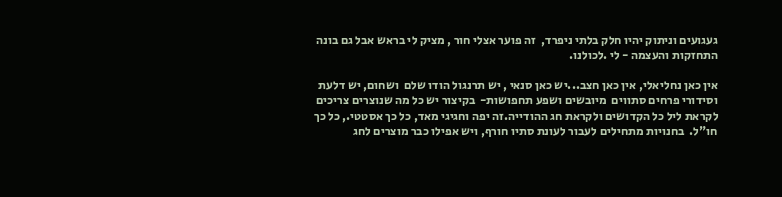געגועים וניתוק יהיו חלק בלתי ניפרד,  זה פוער אצלי חור , מציק לי בראש אבל גם בונה התחזקות והעצמה - לי .לכולנו.

אין כאן נחליאלי, אין כאן חצב...יש כאן סנאי , יש תרנגול הודו שלם  ושחום, יש דלעת וסידורי פרחים סתווים  מיובשים ושפע תחפושות-  בקיצור יש כל מה שנוצרים צריכים לקראת ליל כל הקדושים ולקראת חג ההודייה.זה יפה וחגיגי מאד, כל כך אסטטי., כל כך חו"ל.  בחנויות מתחילים לעבור לעונת סתיו חורף, ויש אפילו כבר מוצרים לחג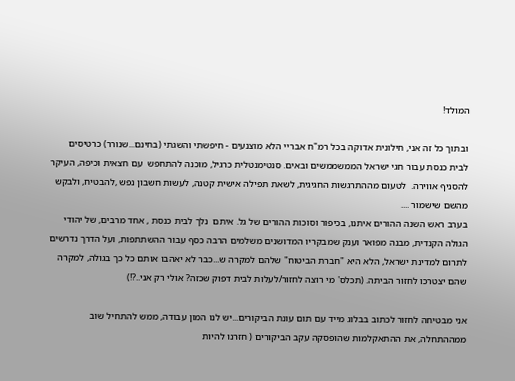המולד!

ובתוך כל זה אני, חילונית אדוקה בכל רמ"ח אבריי הלא מוצנעים - חיפשתי והשגתי (בחינם...שנורר) כרטיסים לבית כנסת עבור חגי ישראל הממשממשים ובאים. סנטימנטלית כרגיל, מוכנה להתחפש  עם חצאית וכיפה, העיקר להסניף אווירה.  לטעום מההתרגשות החגיגית, לשאת תפילה אישית קטנה, לעשות חשבון נפש ,להבטיח, ולבקש מהשם שישמור ....
בערב ראש השנה ההורים איתנו, בכיפור וסוכות ההורים של גל. איתם  נלך לבית כנסת , אחד מרבים, של יהודי הגולה הקנדית, מבנה מפואר וענק שמבקריו המדושנים משלמים הרבה כסף עבור ההשתתפות, ועל הדרך נדרשים לתרום למדינת ישראל, הלא היא "חברת הביטוח" שלהם למקרה ש...כבר לא יאהבו אותם כל כך בגולה, למקרה שהם יצטרכו לחזור הביתה. (תכלס' מי רוצה לחזור/לעלות לבית דפוק שכזה? אולי רק אני..?!)

אני מבטיחה לחזור לכתוב בבלוג מייד עם תום עונת הביקורים...יש לנו המון עבודה, ממש להתחיל שוב ממההתחלה, את ההתאקלמות שהופסקה עקב הביקורים ( חזרנו להיות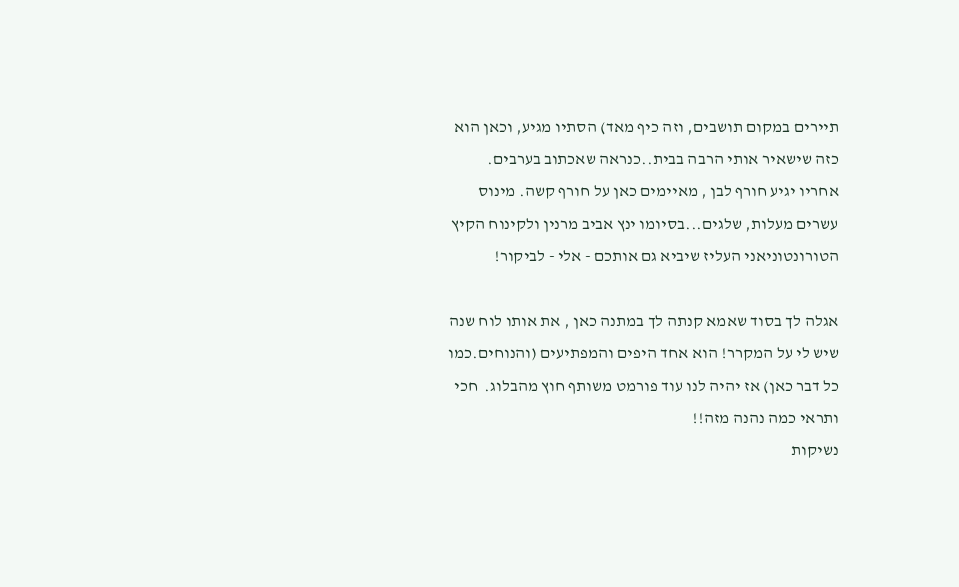תיירים במקום תושבים, וזה כיף מאד) הסתיו מגיע, וכאן הוא כזה שישאיר אותי הרבה בבית..כנראה שאכתוב בערבים. אחריו יגיע חורף לבן , מאיימים כאן על חורף קשה. מינוס עשרים מעלות, שלגים...בסיומו ינץ אביב מרנין ולקינוח הקיץ הטורונטוניאני העליז שיביא גם אותכם - אלי - לביקור!

אגלה לך בסוד שאמא קנתה לך במתנה כאן , את אותו לוח שנה שיש לי על המקרר! הוא אחד היפים והמפתיעים (והנוחים.כמו כל דבר כאן) אז יהיה לנו עוד פורמט משותף חוץ מהבלוג.  חכי ותראי כמה נהנה מזה!!
נשיקות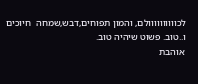לכוווווווווולם, והמון תפוחים,דבש,שמחה  חיוכים ו..טוב. פשוט שיהיה טוב.
אוהבת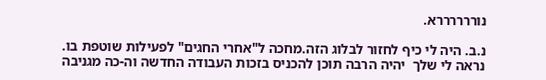נוררררררא.

נ.ב. היה לי כיף לחזור לבלוג הזה.מחכה ל"אחרי החגים" לפעילות שוטפת בו.
נראה לי שלך  יהיה הרבה תוכן להכניס בזכות העבודה החדשה וה-כה מגניבה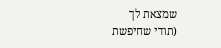שמצאת לך
(תודי שחיפשת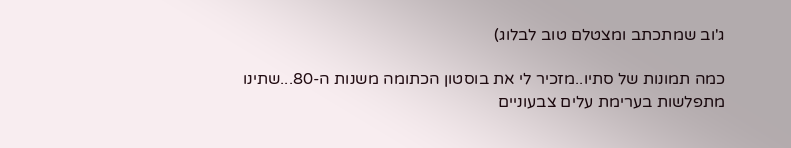ג'וב שמתכתב ומצטלם טוב לבלוג)

כמה תמונות של סתיו..מזכיר לי את בוסטון הכתומה משנות ה-80...שתינו מתפלשות בערימת עלים צבעוניים